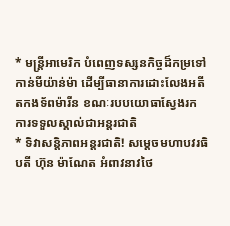* មន្ត្រីអាមេរិក បំពេញទស្សនកិច្ចដ៏កម្រទៅកាន់មីយ៉ាន់ម៉ា ដើម្បីធានាការដោះលែងអតីតកងទ័ពម៉ារីន ខណៈរបបយោធាស្វែងរកការទទួលស្គាល់ជាអន្តរជាតិ
* ទិវាសន្ដិភាពអន្ដរជាតិ! សម្ដេចមហាបវរធិបតី ហ៊ុន ម៉ាណែត អំពាវនាវថៃ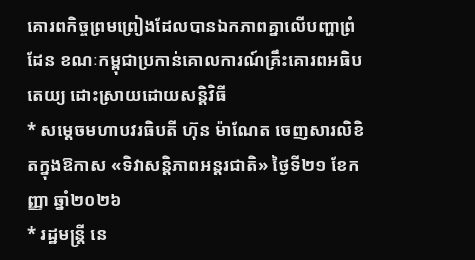គោរពកិច្ចព្រមព្រៀងដែលបានឯកភាពគ្នាលេីបញ្ហាព្រំដែន ខណៈកម្ពុជាប្រកាន់គោលការណ៍គ្រឹះគោរពអធិបតេយ្យ ដោះស្រាយដោយសន្ដិវិធី
* សម្តេចមហាបវរធិបតី ហ៊ុន ម៉ាណែត ចេញសារលិខិតក្នុងឱកាស «ទិវាសន្តិភាពអន្តរជាតិ» ថ្ងៃទី២១ ខែកញ្ញា ឆ្នាំ២០២៦
* រដ្ឋមន្ត្រី នេ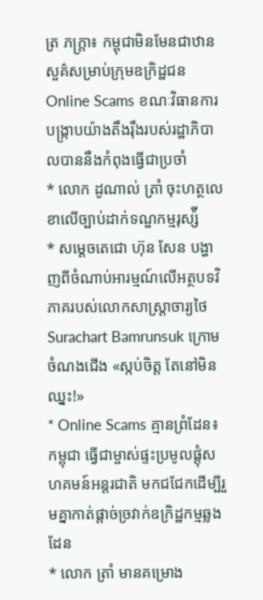ត្រ ភក្ត្រា៖ កម្ពុជាមិនមែនជាឋានសួគ៌សម្រាប់ក្រុមឧក្រិដ្ឋជន Online Scams ខណៈវិធានការបង្ក្រាបយ៉ាងតឹងរ៉ឹងរបស់រដ្ឋាភិបាលបាននឹងកំពុងធ្វើជាប្រចាំ
* លោក ដូណាល់ ត្រាំ ចុះហត្ថលេខាលើច្បាប់ដាក់ទណ្ឌកម្មរុស្ស៉ី
* សម្តេចតេជោ ហ៊ុន សែន បង្ហាញពីចំណាប់អារម្មណ៍លើអត្ថបទវិភាគរបស់លោកសាស្រ្តាចារ្យថៃ Surachart Bamrunsuk ក្រោមចំណងជើង «ស្កប់ចិត្ត តែនៅមិនឈ្នះ!»
* Online Scams គ្មានព្រំដែន៖ កម្ពុជា ធ្វើជាម្ចាស់ផ្ទះប្រមូលផ្តុំសហគមន៍អន្តរជាតិ មកជជែកដើម្បីរួមគ្នាកាត់ផ្តាច់ច្រវាក់ឧក្រិដ្ឋកម្មឆ្លងដែន
* លោក ត្រាំ មានគម្រោង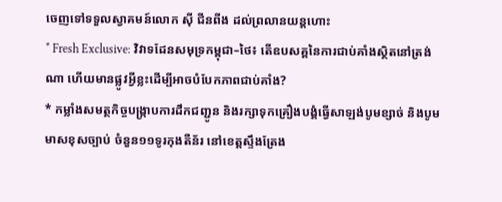ចេញទៅទទួលស្វាគមន៍លោក ស៊ី ជីនពីង ដល់ព្រលានយន្ដហោះ
* Fresh Exclusive: វិវាទដែនសមុទ្រកម្ពុជា–ថៃ៖ តើឧបសគ្គនៃការជាប់គាំងស្ថិតនៅត្រង់ណា ហើយមានផ្លូវអ្វីខ្លះដើម្បីអាចបំបែកភាពជាប់គាំង?
* កម្លាំងសមត្ថកិច្ចបង្ក្រាបការដឹកជញ្ជូន និងរក្សាទុកគ្រឿងបង្គំធ្វេីសាឡង់បូមខ្សាច់ និងបូមមាសខុសច្បាប់ ចំនួន១១ទូរកុងតឺន័រ នៅខេត្តស្ទឹងត្រែង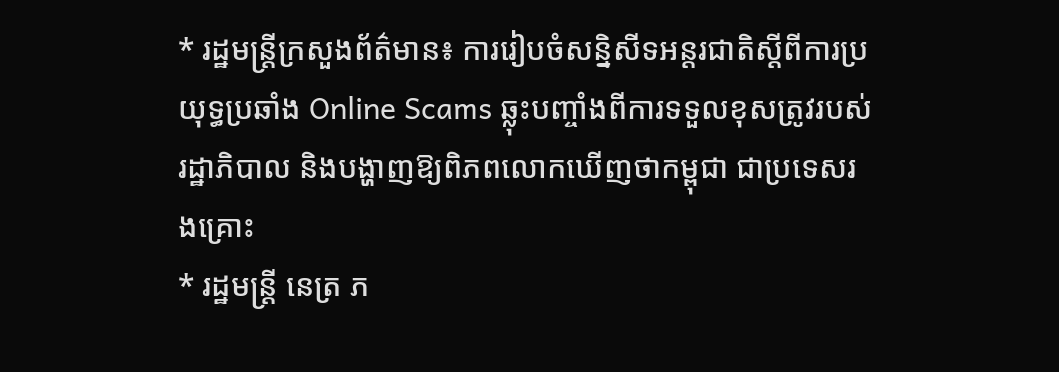* រដ្ឋមន្រ្តីក្រសួងព័ត៌មាន៖ ការរៀបចំសន្និសីទអន្តរជាតិស្តីពីការប្រយុទ្ធប្រឆាំង Online Scams ឆ្លុះបញ្ចាំងពីការទទួលខុសត្រូវរបស់រដ្ឋាភិបាល និងបង្ហាញឱ្យពិភពលោកឃើញថាកម្ពុជា ជាប្រទេសរងគ្រោះ
* រដ្ឋមន្ត្រី នេត្រ ភ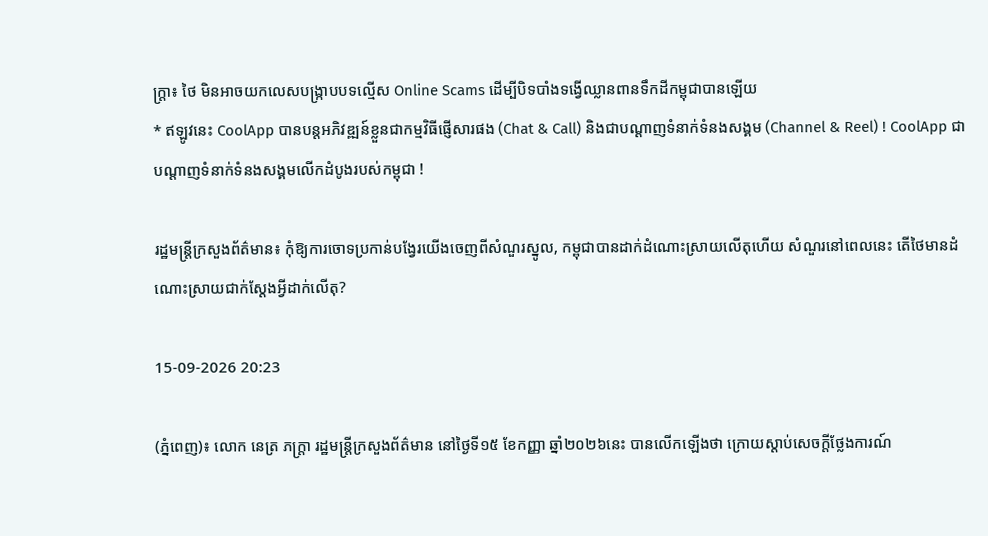ក្ត្រា៖ ថៃ មិនអាចយកលេសបង្ក្រាបបទល្មើស Online Scams ដើម្បីបិទបាំងទង្វើឈ្លានពានទឹកដីកម្ពុជាបានឡើយ
* ឥឡូវនេះ CoolApp បានបន្តអភិវឌ្ឍន៍ខ្លួនជាកម្មវិធីផ្ញើសារផង (Chat & Call) និងជាបណ្តាញទំនាក់ទំនងសង្គម (Channel & Reel) ! CoolApp ជាបណ្តាញទំនាក់ទំនងសង្គមលើកដំបូងរបស់កម្ពុជា !

រដ្ឋមន្ត្រីក្រសួងព័ត៌មាន៖ កុំឱ្យការចោទប្រកាន់បង្វែរយើងចេញពីសំណួរស្នូល, កម្ពុជាបានដាក់ដំណោះស្រាយលើតុហើយ សំណួរនៅពេលនេះ តើថៃមានដំណោះស្រាយជាក់ស្តែងអ្វីដាក់លើតុ?

15-09-2026 20:23

(ភ្នំពេញ)៖ លោក នេត្រ ភក្ត្រា រដ្ឋមន្ត្រីក្រសួងព័ត៌មាន នៅថ្ងៃទី១៥ ខែកញ្ញា ឆ្នាំ២០២៦នេះ បានលើកឡើងថា ក្រោយស្តាប់សេចក្តីថ្លែងការណ៍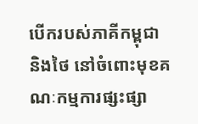បើករបស់ភាគីកម្ពុជា និងថៃ នៅចំពោះមុខគណៈកម្មការផ្សះផ្សា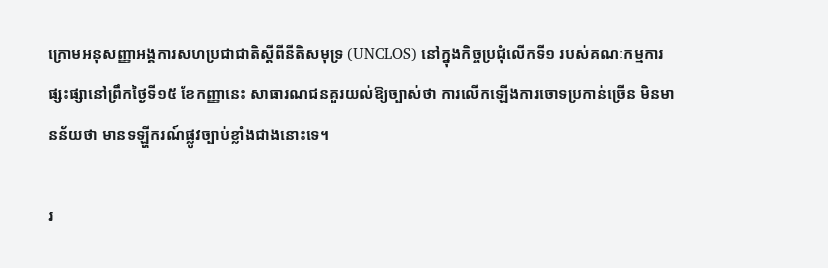ក្រោមអនុសញ្ញាអង្គការសហប្រជាជាតិស្តីពីនីតិសមុទ្រ (UNCLOS) នៅក្នុងកិច្ចប្រជុំលើកទី១ របស់គណៈកម្មការផ្សះផ្សានៅព្រឹកថ្ងៃទី១៥ ខែកញ្ញានេះ សាធារណជនគួរយល់ឱ្យច្បាស់ថា ការលើកឡើងការចោទប្រកាន់ច្រើន មិនមានន័យថា មានទឡ្ហីករណ៍ផ្លូវច្បាប់ខ្លាំងជាងនោះទេ។

រ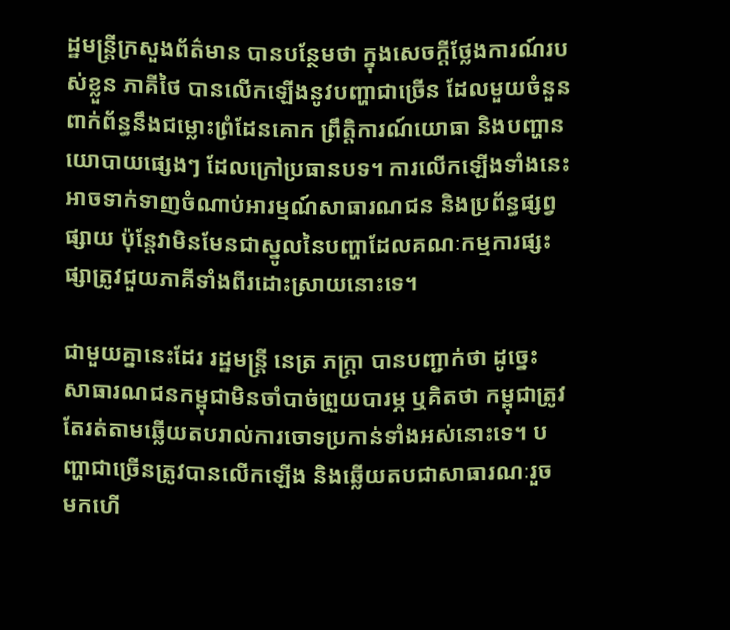ដ្ឋមន្ត្រីក្រសួងព័ត៌មាន បានបន្ថែមថា ក្នុងសេចក្តីថ្លែងការណ៍របស់ខ្លួន ភាគីថៃ បានលើកឡើងនូវបញ្ហាជាច្រើន ដែលមួយចំនួនពាក់ព័ន្ធនឹងជម្លោះព្រំដែនគោក ព្រឹត្តិការណ៍យោធា និងបញ្ហានយោបាយផ្សេងៗ ដែលក្រៅប្រធានបទ។ ការលើកឡើងទាំងនេះអាចទាក់ទាញចំណាប់អារម្មណ៍សាធារណជន និងប្រព័ន្ធផ្សព្វផ្សាយ ប៉ុន្តែវាមិនមែនជាស្នូលនៃបញ្ហាដែលគណៈកម្មការផ្សះផ្សាត្រូវជួយភាគីទាំងពីរដោះស្រាយនោះទេ។

ជាមួយគ្នានេះដែរ រដ្ឋមន្ត្រី នេត្រ ភក្ត្រា បានបញ្ជាក់ថា ដូច្នេះ សាធារណជនកម្ពុជាមិនចាំបាច់ព្រួយបារម្ភ ឬគិតថា កម្ពុជាត្រូវតែរត់តាមឆ្លើយតបរាល់ការចោទប្រកាន់ទាំងអស់នោះទេ។ បញ្ហាជាច្រើនត្រូវបានលើកឡើង និងឆ្លើយតបជាសាធារណៈរួចមកហើ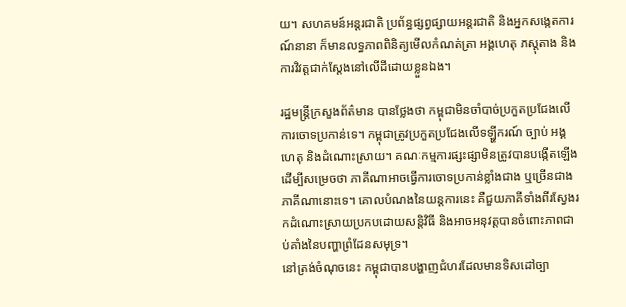យ។ សហគមន៍អន្តរជាតិ ប្រព័ន្ធផ្សព្វផ្សាយអន្តរជាតិ និងអ្នកសង្កេតការណ៍នានា ក៏មានលទ្ធភាពពិនិត្យមើលកំណត់ត្រា អង្គហេតុ ភស្តុតាង និងការវិវត្តជាក់ស្តែងនៅលើដីដោយខ្លួនឯង។

រដ្ឋមន្ត្រីក្រសួងព័ត៌មាន បានថ្លែងថា កម្ពុជាមិនចាំបាច់ប្រកួតប្រជែងលើការចោទប្រកាន់ទេ។ កម្ពុជាត្រូវប្រកួតប្រជែងលើទឡ្ហីករណ៍ ច្បាប់ អង្គហេតុ និងដំណោះស្រាយ។ គណៈកម្មការផ្សះផ្សាមិនត្រូវបានបង្កើតឡើងដើម្បីសម្រេចថា ភាគីណាអាចធ្វើការចោទប្រកាន់ខ្លាំងជាង ឬច្រើនជាងភាគីណានោះទេ។ គោលបំណងនៃយន្តការនេះ គឺជួយភាគីទាំងពីរស្វែងរកដំណោះស្រាយប្រកបដោយសន្តិវិធី និងអាចអនុវត្តបានចំពោះភាពជាប់គាំងនៃបញ្ហាព្រំដែនសមុទ្រ។
នៅត្រង់ចំណុចនេះ កម្ពុជាបានបង្ហាញជំហរដែលមានទិសដៅច្បា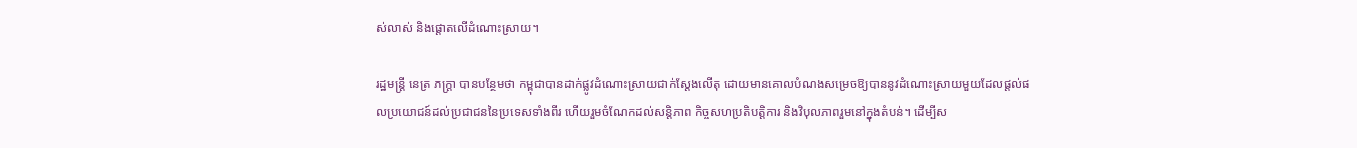ស់លាស់ និងផ្តោតលើដំណោះស្រាយ។

រដ្ឋមន្ត្រី នេត្រ ភក្ត្រា បានបន្ថែមថា កម្ពុជាបានដាក់ផ្លូវដំណោះស្រាយជាក់ស្តែងលើតុ ដោយមានគោលបំណងសម្រេចឱ្យបាននូវដំណោះស្រាយមួយដែលផ្តល់ផលប្រយោជន៍ដល់ប្រជាជននៃប្រទេសទាំងពីរ ហើយរួមចំណែកដល់សន្តិភាព កិច្ចសហប្រតិបត្តិការ និងវិបុលភាពរួមនៅក្នុងតំបន់។ ដើម្បីស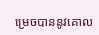ម្រេចបាននូវគោល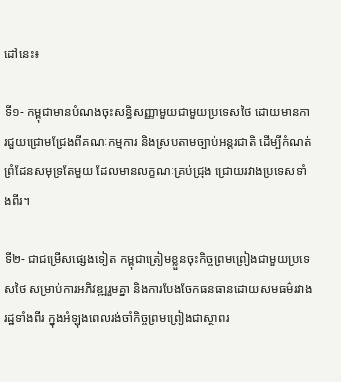ដៅនេះ៖

ទី១- កម្ពុជាមានបំណងចុះសន្ធិសញ្ញាមួយជាមួយប្រទេសថៃ ដោយមានការជួយជ្រោមជ្រែងពីគណៈកម្មការ និងស្របតាមច្បាប់អន្តរជាតិ ដើម្បីកំណត់ព្រំដែនសមុទ្រតែមួយ ដែលមានលក្ខណៈគ្រប់ជ្រុង ជ្រោយរវាងប្រទេសទាំងពីរ។

ទី២- ជាជម្រើសផ្សេងទៀត កម្ពុជាត្រៀមខ្លួនចុះកិច្ចព្រមព្រៀងជាមួយប្រទេសថៃ សម្រាប់ការអភិវឌ្ឍរួមគ្នា និងការបែងចែកធនធានដោយសមធម៌រវាងរដ្ឋទាំងពីរ ក្នុងអំឡុងពេលរង់ចាំកិច្ចព្រមព្រៀងជាស្ថាពរ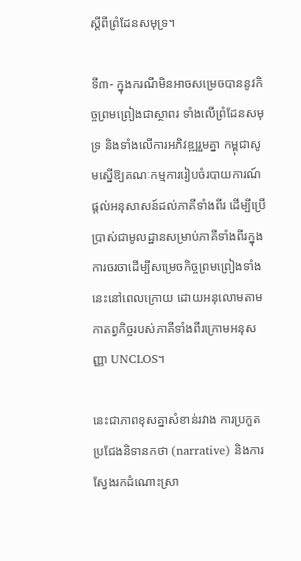ស្តីពីព្រំដែនសមុទ្រ។

ទី៣- ក្នុងករណីមិនអាចសម្រេចបាននូវកិច្ចព្រមព្រៀងជាស្ថាពរ ទាំងលើព្រំដែនសមុទ្រ និងទាំងលើការអភិវឌ្ឍរួមគ្នា កម្ពុជាសូមស្នើឱ្យគណៈកម្មការរៀបចំរបាយការណ៍ផ្តល់អនុសាសន៍ដល់ភាគីទាំងពីរ ដើម្បីប្រើប្រាស់ជាមូលដ្ឋានសម្រាប់ភាគីទាំងពីរក្នុងការចរចាដើម្បីសម្រេចកិច្ចព្រមព្រៀងទាំងនេះនៅពេលក្រោយ ដោយអនុលោមតាមកាតព្វកិច្ចរបស់ភាគីទាំងពីរក្រោមអនុសញ្ញា UNCLOS។

នេះជាភាពខុសគ្នាសំខាន់រវាង ការប្រកួតប្រជែងនិទានកថា (narrative) និងការស្វែងរកដំណោះស្រា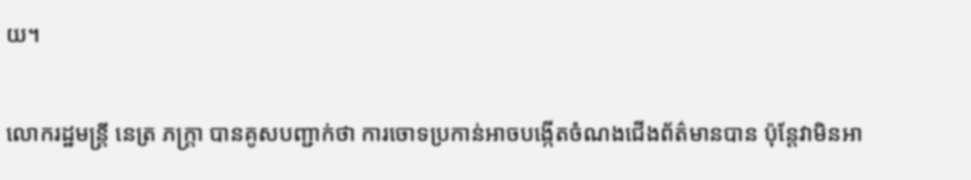យ។

លោករដ្ឋមន្ត្រី នេត្រ ភក្ត្រា បានគូសបញ្ជាក់ថា ការចោទប្រកាន់អាចបង្កើតចំណងជើងព័ត៌មានបាន ប៉ុន្តែវាមិនអា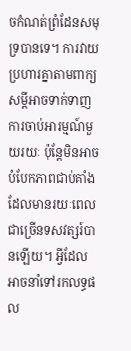ចកំណត់ព្រំដែនសមុទ្របានទេ។ ការវាយប្រហារគ្នាតាមពាក្យសម្ដីអាចទាក់ទាញការចាប់អារម្មណ៍មួយរយៈ ប៉ុន្តែមិនអាចបំបែកភាពជាប់គាំងដែលមានរយៈពេលជាច្រើនទសវត្សរ៍បានឡើយ។ អ្វីដែលអាចនាំទៅរកលទ្ធផល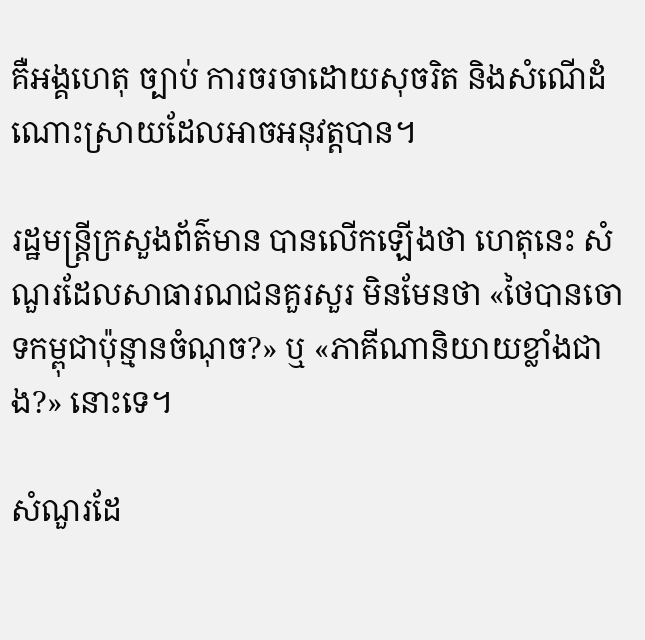គឺអង្គហេតុ ច្បាប់ ការចរចាដោយសុចរិត និងសំណើដំណោះស្រាយដែលអាចអនុវត្តបាន។

រដ្ឋមន្ត្រីក្រសួងព័ត៌មាន បានលើកឡើងថា ហេតុនេះ សំណួរដែលសាធារណជនគួរសួរ មិនមែនថា «ថៃបានចោទកម្ពុជាប៉ុន្មានចំណុច?» ឬ «ភាគីណានិយាយខ្លាំងជាង?» នោះទេ។

សំណួរដែ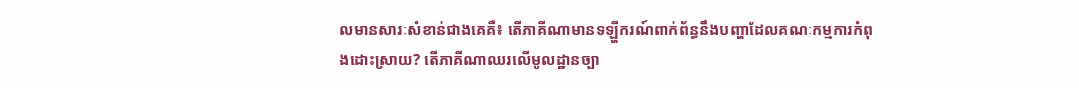លមានសារៈសំខាន់ជាងគេគឺ៖ តើភាគីណាមានទឡ្ហីករណ៍ពាក់ព័ន្ធនឹងបញ្ហាដែលគណៈកម្មការកំពុងដោះស្រាយ? តើភាគីណាឈរលើមូលដ្ឋានច្បា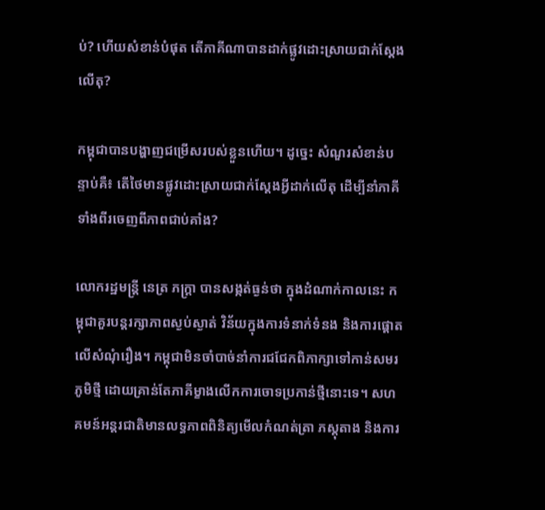ប់? ហើយសំខាន់បំផុត តើភាគីណាបានដាក់ផ្លូវដោះស្រាយជាក់ស្តែងលើតុ?

កម្ពុជាបានបង្ហាញជម្រើសរបស់ខ្លួនហើយ។ ដូច្នេះ សំណួរសំខាន់បន្ទាប់គឺ៖ តើថៃមានផ្លូវដោះស្រាយជាក់ស្តែងអ្វីដាក់លើតុ ដើម្បីនាំភាគីទាំងពីរចេញពីភាពជាប់គាំង?

លោករដ្ឋមន្ត្រី នេត្រ ភក្ត្រា បានសង្កត់ធ្ងន់ថា ក្នុងដំណាក់កាលនេះ កម្ពុជាគួរបន្តរក្សាភាពស្ងប់ស្ងាត់ វិន័យក្នុងការទំនាក់ទំនង និងការផ្តោតលើសំណុំរឿង។ កម្ពុជាមិនចាំបាច់នាំការជជែកពិភាក្សាទៅកាន់សមរភូមិថ្មី ដោយគ្រាន់តែភាគីម្ខាងលើកការចោទប្រកាន់ថ្មីនោះទេ។ សហគមន៍អន្តរជាតិមានលទ្ធភាពពិនិត្យមើលកំណត់ត្រា ភស្តុតាង និងការ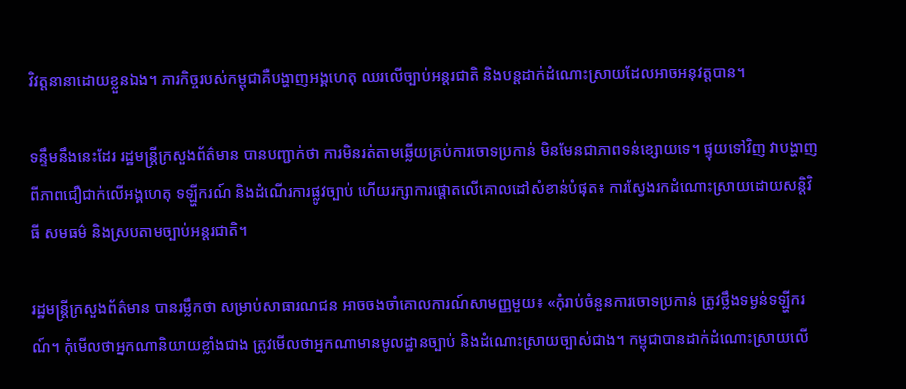វិវត្តនានាដោយខ្លួនឯង។ ភារកិច្ចរបស់កម្ពុជាគឺបង្ហាញអង្គហេតុ ឈរលើច្បាប់អន្តរជាតិ និងបន្តដាក់ដំណោះស្រាយដែលអាចអនុវត្តបាន។

ទន្ទឹមនឹងនេះដែរ រដ្ឋមន្ត្រីក្រសួងព័ត៌មាន បានបញ្ជាក់ថា ការមិនរត់តាមឆ្លើយគ្រប់ការចោទប្រកាន់ មិនមែនជាភាពទន់ខ្សោយទេ។ ផ្ទុយទៅវិញ វាបង្ហាញពីភាពជឿជាក់លើអង្គហេតុ ទឡ្ហីករណ៍ និងដំណើរការផ្លូវច្បាប់ ហើយរក្សាការផ្តោតលើគោលដៅសំខាន់បំផុត៖ ការស្វែងរកដំណោះស្រាយដោយសន្តិវិធី សមធម៌ និងស្របតាមច្បាប់អន្តរជាតិ។

រដ្ឋមន្ត្រីក្រសួងព័ត៌មាន បានរម្លឹកថា សម្រាប់សាធារណជន អាចចងចាំគោលការណ៍សាមញ្ញមួយ៖ «កុំរាប់ចំនួនការចោទប្រកាន់ ត្រូវថ្លឹងទម្ងន់ទឡ្ហីករណ៍។ កុំមើលថាអ្នកណានិយាយខ្លាំងជាង ត្រូវមើលថាអ្នកណាមានមូលដ្ឋានច្បាប់ និងដំណោះស្រាយច្បាស់ជាង។ កម្ពុជាបានដាក់ដំណោះស្រាយលើ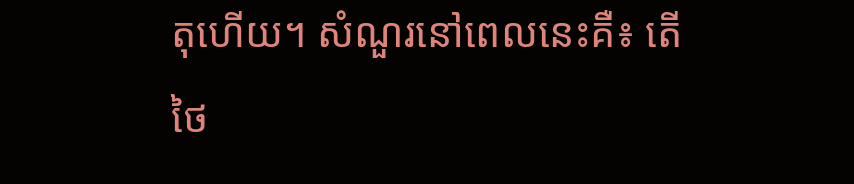តុហើយ។ សំណួរនៅពេលនេះគឺ៖ តើថៃ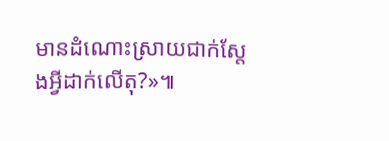មានដំណោះស្រាយជាក់ស្តែងអ្វីដាក់លើតុ?»៕